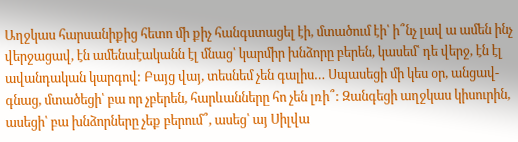Աղջկաս հարսանիքից հետո մի քիչ հանգստացել էի, մտածում էի՝ ի՞նչ լավ ա ամեն ինչ վերջացավ, էն ամենաէականն էլ մնաց՝ կարմիր խնձորը բերեն, կասեմ՝ դե վերջ, էն էլ ավանդական կարգով: Բայց վայ, տեսնեմ չեն գալիս… Սպասեցի մի կես օր, անցավ-գնաց, մտածեցի՝ բա որ չբերեն, հարևանները հո չեն լռի՞: Զանգեցի աղջկաս կիսուրին, ասեցի՝ բա խնձորները չեք բերում՞, ասեց՝ այ Սիլվա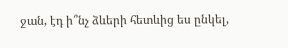ջան, էդ ի՞նչ ձևերի հետևից ես ընկել,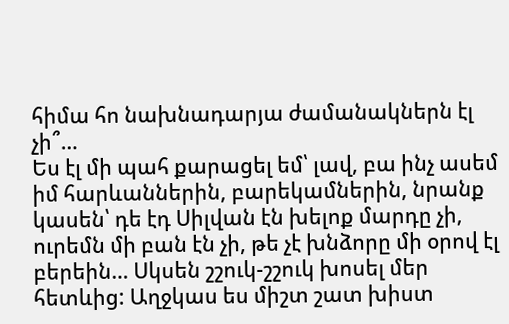հիմա հո նախնադարյա ժամանակներն էլ չի՞…
Ես էլ մի պահ քարացել եմ՝ լավ, բա ինչ ասեմ իմ հարևաններին, բարեկամներին, նրանք կասեն՝ դե էդ Սիլվան էն խելոք մարդը չի, ուրեմն մի բան էն չի, թե չէ խնձորը մի օրով էլ բերեին… Սկսեն շշուկ-շշուկ խոսել մեր հետևից: Աղջկաս ես միշտ շատ խիստ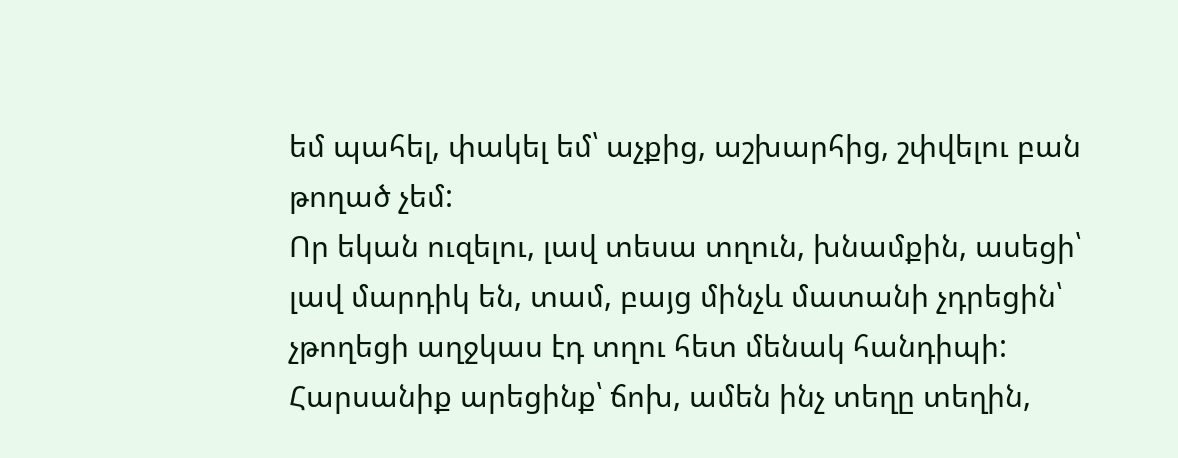եմ պահել, փակել եմ՝ աչքից, աշխարհից, շփվելու բան թողած չեմ:
Որ եկան ուզելու, լավ տեսա տղուն, խնամքին, ասեցի՝ լավ մարդիկ են, տամ, բայց մինչև մատանի չդրեցին՝ չթողեցի աղջկաս էդ տղու հետ մենակ հանդիպի: Հարսանիք արեցինք՝ ճոխ, ամեն ինչ տեղը տեղին,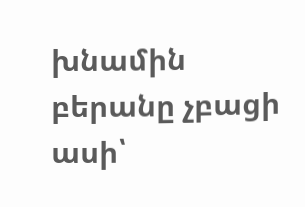խնամին բերանը չբացի ասի՝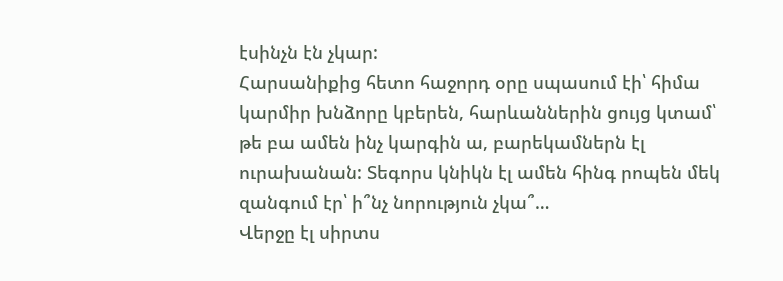էսինչն էն չկար:
Հարսանիքից հետո հաջորդ օրը սպասում էի՝ հիմա կարմիր խնձորը կբերեն, հարևաններին ցույց կտամ՝ թե բա ամեն ինչ կարգին ա, բարեկամներն էլ ուրախանան: Տեգորս կնիկն էլ ամեն հինգ րոպեն մեկ զանգում էր՝ ի՞նչ նորություն չկա՞…
Վերջը էլ սիրտս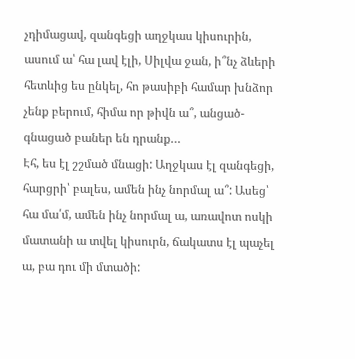չդիմացավ, զանգեցի աղջկաս կիսուրին, ասում ա՝ հա լավ էլի, Սիլվա ջան, ի՞նչ ձևերի հետևից ես ընկել, հո թասիբի համար խնձոր չենք բերում, հիմա որ թիվն ա՞, անցած-գնացած բաներ են դրանք…
Էհ, ես էլ շշմած մնացի: Աղջկաս էլ զանգեցի, հարցրի՝ բալես, ամեն ինչ նորմալ ա՞: Ասեց՝ հա մա՛մ, ամեն ինչ նորմալ ա, առավոտ ոսկի մատանի ա տվել կիսուրն, ճակատս էլ պաչել ա, բա դու մի մտածի: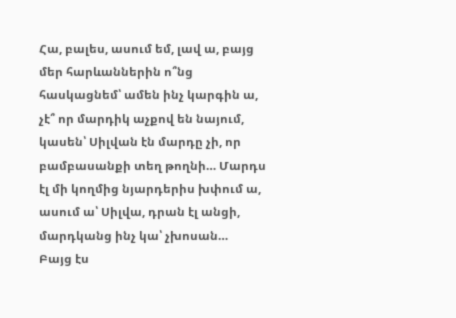Հա, բալես, ասում եմ, լավ ա, բայց մեր հարևաններին ո՞նց հասկացնեմ՝ ամեն ինչ կարգին ա, չէ՞ որ մարդիկ աչքով են նայում, կասեն՝ Սիլվան էն մարդը չի, որ բամբասանքի տեղ թողնի… Մարդս էլ մի կողմից նյարդերիս խփում ա, ասում ա՝ Սիլվա, դրան էլ անցի, մարդկանց ինչ կա՝ չխոսան…
Բայց էս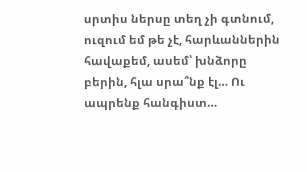սրտիս ներսը տեղ չի գտնում, ուզում եմ թե չէ, հարևաններին հավաքեմ, ասեմ՝ խնձորը բերին, հլա սրա՞նք էլ… Ու ապրենք հանգիստ…